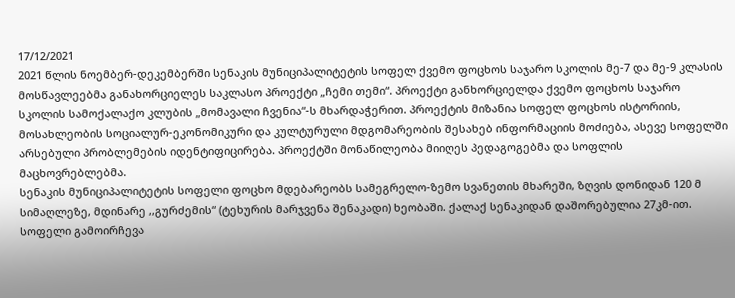17/12/2021
2021 წლის ნოემბერ-დეკემბერში სენაკის მუნიციპალიტეტის სოფელ ქვემო ფოცხოს საჯარო სკოლის მე-7 და მე-9 კლასის მოსწავლეებმა განახორციელეს საკლასო პროექტი „ჩემი თემი“. პროექტი განხორციელდა ქვემო ფოცხოს საჯარო სკოლის სამოქალაქო კლუბის „მომავალი ჩვენია“-ს მხარდაჭერით. პროექტის მიზანია სოფელ ფოცხოს ისტორიის, მოსახლეობის სოციალურ-ეკონომიკური და კულტურული მდგომარეობის შესახებ ინფორმაციის მოძიება, ასევე სოფელში არსებული პრობლემების იდენტიფიცირება. პროექტში მონაწილეობა მიიღეს პედაგოგებმა და სოფლის მაცხოვრებლებმა.
სენაკის მუნიციპალიტეტის სოფელი ფოცხო მდებარეობს სამეგრელო-ზემო სვანეთის მხარეში, ზღვის დონიდან 120 მ სიმაღლეზე, მდინარე ,,გურძემის“ (ტეხურის მარჯვენა შენაკადი) ხეობაში. ქალაქ სენაკიდან დაშორებულია 27კმ-ით. სოფელი გამოირჩევა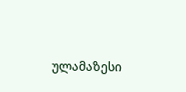ულამაზესი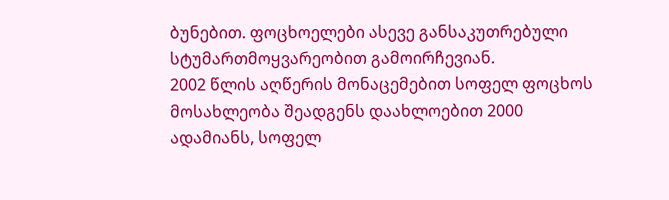ბუნებით. ფოცხოელები ასევე განსაკუთრებული სტუმართმოყვარეობით გამოირჩევიან.
2002 წლის აღწერის მონაცემებით სოფელ ფოცხოს მოსახლეობა შეადგენს დაახლოებით 2000 ადამიანს, სოფელ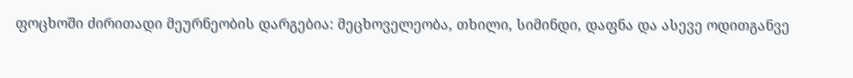ფოცხოში ძირითადი მეურნეობის დარგებია: მეცხოველეობა, თხილი, სიმინდი, დაფნა და ასევე ოდითგანვე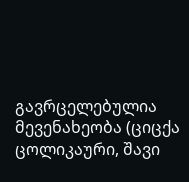გავრცელებულია მევენახეობა (ციცქა ცოლიკაური, შავი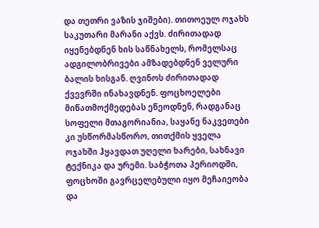და თეთრი ვაზის ჯიშები). თითოეულ ოჯახს საკუთარი მარანი აქვს. ძირითადად იყენებდნენ ხის საწნახელს, რომელსაც ადგილობრივები ამზადებდნენ ველური ბალის ხისგან. ღვინოს ძირითადად ქვევრში ინახავდნენ. ფოცხოელები მიწათმოქმედებას ეწეოდნენ, რადგანაც სოფელი მთაგორიანია, საყანე ნაკვეთები კი უსწორმასწორო, თითქმის ყველა ოჯახში ჰყავდათ უღელი ხარები, სახნავი ტექნიკა და ურემი. საბჭოთა პერიოდში, ფოცხოში გავრცელებული იყო მეჩაიეობა და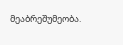მეაბრეშუმეობა.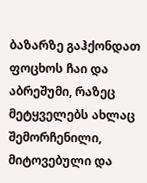ბაზარზე გაჰქონდათ ფოცხოს ჩაი და აბრეშუმი, რაზეც მეტყველებს ახლაც შემორჩენილი, მიტოვებული და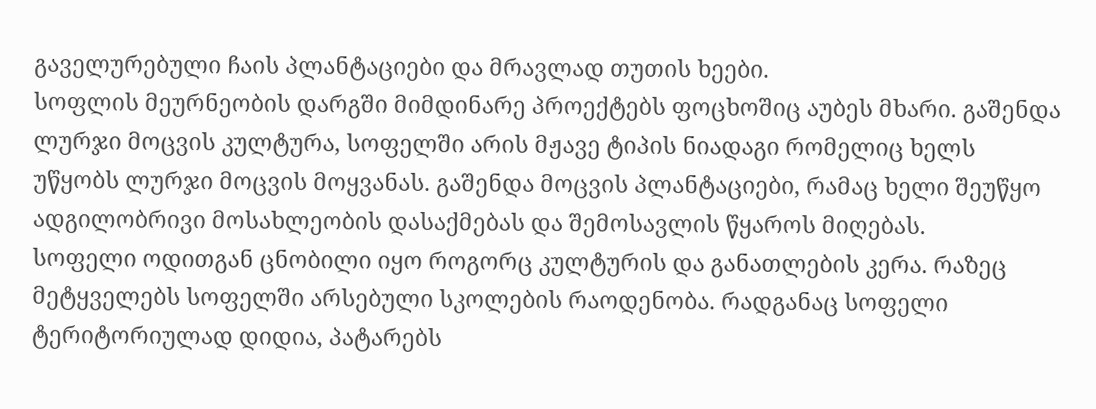გაველურებული ჩაის პლანტაციები და მრავლად თუთის ხეები.
სოფლის მეურნეობის დარგში მიმდინარე პროექტებს ფოცხოშიც აუბეს მხარი. გაშენდა ლურჯი მოცვის კულტურა, სოფელში არის მჟავე ტიპის ნიადაგი რომელიც ხელს უწყობს ლურჯი მოცვის მოყვანას. გაშენდა მოცვის პლანტაციები, რამაც ხელი შეუწყო ადგილობრივი მოსახლეობის დასაქმებას და შემოსავლის წყაროს მიღებას.
სოფელი ოდითგან ცნობილი იყო როგორც კულტურის და განათლების კერა. რაზეც მეტყველებს სოფელში არსებული სკოლების რაოდენობა. რადგანაც სოფელი ტერიტორიულად დიდია, პატარებს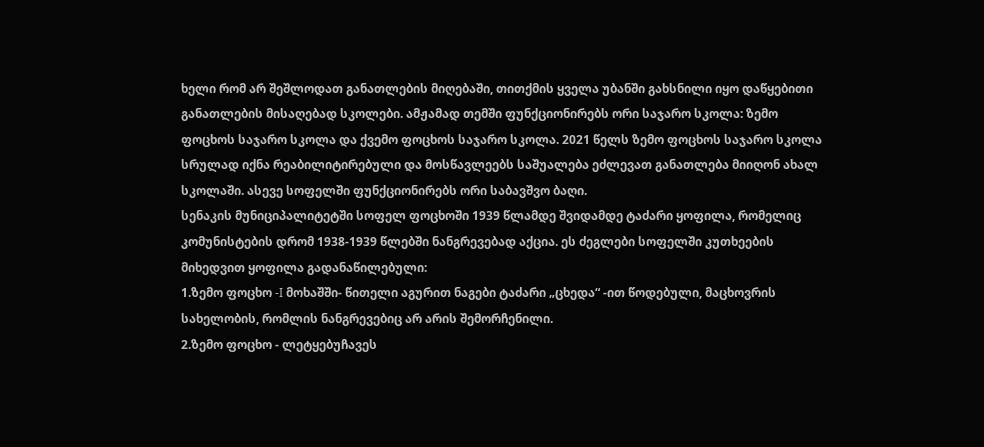ხელი რომ არ შეშლოდათ განათლების მიღებაში, თითქმის ყველა უბანში გახსნილი იყო დაწყებითი განათლების მისაღებად სკოლები. ამჟამად თემში ფუნქციონირებს ორი საჯარო სკოლა: ზემო ფოცხოს საჯარო სკოლა და ქვემო ფოცხოს საჯარო სკოლა. 2021 წელს ზემო ფოცხოს საჯარო სკოლა სრულად იქნა რეაბილიტირებული და მოსწავლეებს საშუალება ეძლევათ განათლება მიიღონ ახალ სკოლაში. ასევე სოფელში ფუნქციონირებს ორი საბავშვო ბაღი.
სენაკის მუნიციპალიტეტში სოფელ ფოცხოში 1939 წლამდე შვიდამდე ტაძარი ყოფილა, რომელიც კომუნისტების დრომ 1938-1939 წლებში ნანგრევებად აქცია. ეს ძეგლები სოფელში კუთხეების მიხედვით ყოფილა გადანაწილებული:
1.ზემო ფოცხო -I მოხაშში- წითელი აგურით ნაგები ტაძარი „ცხედა“ -ით წოდებული, მაცხოვრის სახელობის, რომლის ნანგრევებიც არ არის შემორჩენილი.
2.ზემო ფოცხო - ლეტყებუჩავეს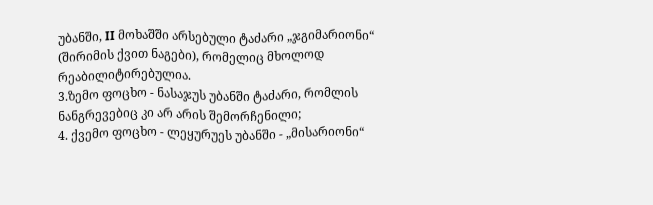უბანში, II მოხაშში არსებული ტაძარი „ჯგიმარიონი“ (შირიმის ქვით ნაგები), რომელიც მხოლოდ რეაბილიტირებულია.
3.ზემო ფოცხო - ნასაჯუს უბანში ტაძარი, რომლის ნანგრევებიც კი არ არის შემორჩენილი;
4. ქვემო ფოცხო - ლეყურუეს უბანში - „მისარიონი“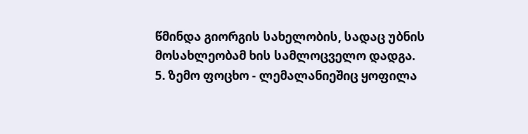წმინდა გიორგის სახელობის, სადაც უბნის მოსახლეობამ ხის სამლოცველო დადგა.
5. ზემო ფოცხო - ლემალანიეშიც ყოფილა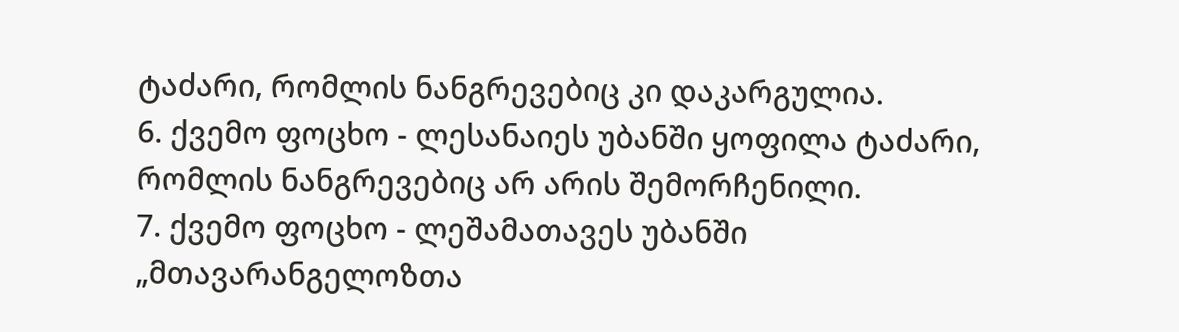ტაძარი, რომლის ნანგრევებიც კი დაკარგულია.
6. ქვემო ფოცხო - ლესანაიეს უბანში ყოფილა ტაძარი, რომლის ნანგრევებიც არ არის შემორჩენილი.
7. ქვემო ფოცხო - ლეშამათავეს უბანში „მთავარანგელოზთა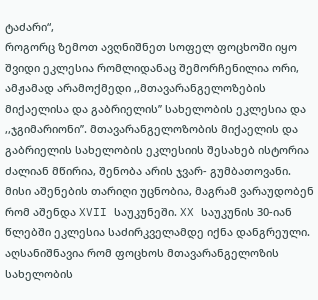ტაძარი“,
როგორც ზემოთ ავღნიშნეთ სოფელ ფოცხოში იყო შვიდი ეკლესია რომლიდანაც შემორჩენილია ორი, ამჟამად არამოქმედი ,,მთავარანგელოზების მიქაელისა და გაბრიელის’’ სახელობის ეკლესია და ,,ჯგიმარიონი’’. მთავარანგელოზობის მიქაელის და გაბრიელის სახელობის ეკლესიის შესახებ ისტორია ძალიან მწირია, შენობა არის ჯვარ- გუმბათოვანი. მისი აშენების თარიღი უცნობია, მაგრამ ვარაუდობენ რომ აშენდა XVII საუკუნეში. XX საუკუნის 30-იან წლებში ეკლესია საძირკველამდე იქნა დანგრეული. აღსანიშნავია რომ ფოცხოს მთავარანგელოზის სახელობის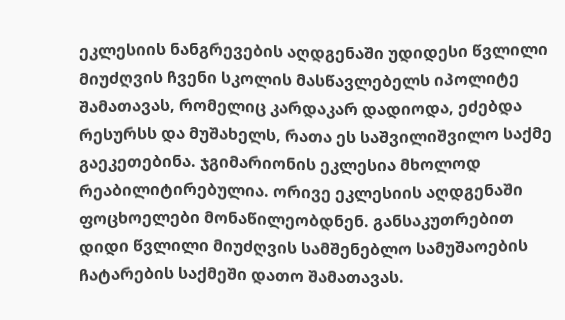ეკლესიის ნანგრევების აღდგენაში უდიდესი წვლილი მიუძღვის ჩვენი სკოლის მასწავლებელს იპოლიტე შამათავას, რომელიც კარდაკარ დადიოდა, ეძებდა რესურსს და მუშახელს, რათა ეს საშვილიშვილო საქმე გაეკეთებინა. ჯგიმარიონის ეკლესია მხოლოდ რეაბილიტირებულია. ორივე ეკლესიის აღდგენაში ფოცხოელები მონაწილეობდნენ. განსაკუთრებით დიდი წვლილი მიუძღვის სამშენებლო სამუშაოების ჩატარების საქმეში დათო შამათავას.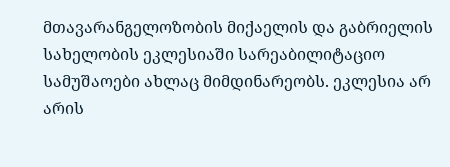მთავარანგელოზობის მიქაელის და გაბრიელის სახელობის ეკლესიაში სარეაბილიტაციო სამუშაოები ახლაც მიმდინარეობს. ეკლესია არ არის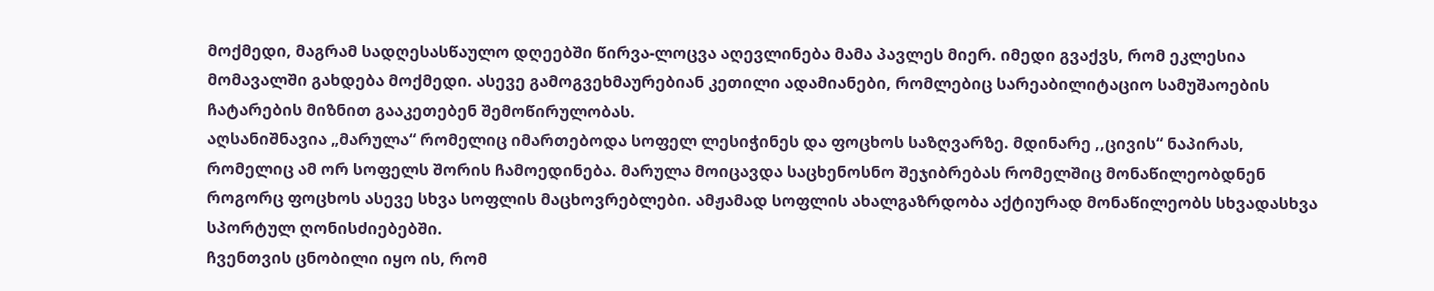მოქმედი, მაგრამ სადღესასწაულო დღეებში წირვა-ლოცვა აღევლინება მამა პავლეს მიერ. იმედი გვაქვს, რომ ეკლესია მომავალში გახდება მოქმედი. ასევე გამოგვეხმაურებიან კეთილი ადამიანები, რომლებიც სარეაბილიტაციო სამუშაოების ჩატარების მიზნით გააკეთებენ შემოწირულობას.
აღსანიშნავია „მარულა“ რომელიც იმართებოდა სოფელ ლესიჭინეს და ფოცხოს საზღვარზე. მდინარე ,,ცივის“ ნაპირას, რომელიც ამ ორ სოფელს შორის ჩამოედინება. მარულა მოიცავდა საცხენოსნო შეჯიბრებას რომელშიც მონაწილეობდნენ როგორც ფოცხოს ასევე სხვა სოფლის მაცხოვრებლები. ამჟამად სოფლის ახალგაზრდობა აქტიურად მონაწილეობს სხვადასხვა სპორტულ ღონისძიებებში.
ჩვენთვის ცნობილი იყო ის, რომ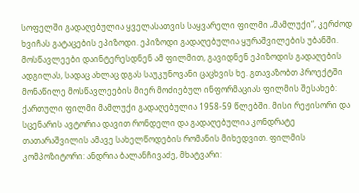სოფელში გადაღებულია ყველასათვის საყვარელი ფილმი „მამლუქი“, კერძოდ ხვიჩას გატაცების ეპიზოდი. ეპიზოდი გადაღებულია ყურაშვილების უბანში. მოსწავლეები დაინტერესდნენ ამ ფილმით, გავიდნენ ეპიზოდის გადაღების ადგილას, სადაც ახლაც დგას საუკუნოვანი ცაცხვის ხე. გთავაზობთ პროექტში მონაწილე მოსწავლეების მიერ მოძიებულ ინფორმაციას ფილმის შესახებ: ქართული ფილმი მამლუქი გადაღებულია 1958-59 წლებში. მისი რეჟისორი და სცენარის ავტორია დავით რონდელი და გადაღებულია კონდრატე თათარაშვილის ამავე სახელწოდების რომანის მიხედვით. ფილმის კომპოზიტორი: ანდრია ბალანჩივაძე, მხატვარი: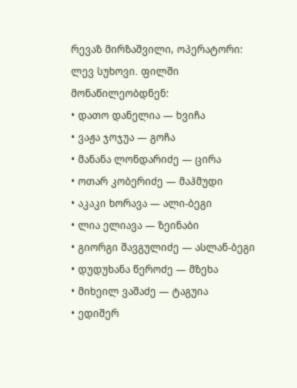რევაზ მირზაშვილი, ოპერატორი: ლევ სუხოვი. ფილში მონაწილეობდნენ:
• დათო დანელია — ხვიჩა
• ვაჟა ჯოჯუა — გოჩა
• მანანა ლონდარიძე — ცირა
• ოთარ კობერიძე — მაჰმუდი
• აკაკი ხორავა — ალი-ბეგი
• ლია ელიავა — ზეინაბი
• გიორგი შავგულიძე — ასლან-ბეგი
• დუდუხანა წეროძე — მზეხა
• მიხეილ ვაშაძე — ტაგუია
• ედიშერ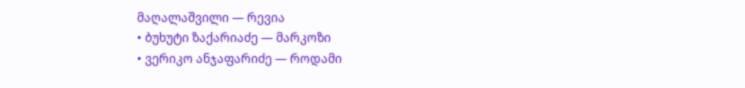მაღალაშვილი — რევია
• ბუხუტი ზაქარიაძე — მარკოზი
• ვერიკო ანჯაფარიძე — როდამი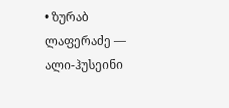• ზურაბ ლაფერაძე — ალი-ჰუსეინი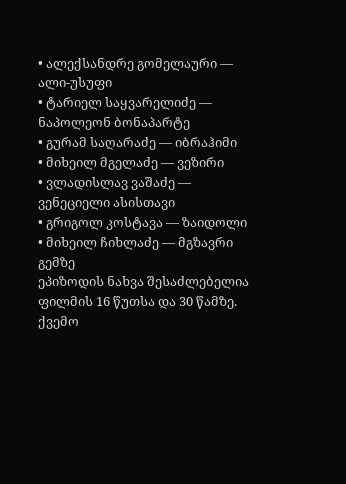• ალექსანდრე გომელაური — ალი-უსუფი
• ტარიელ საყვარელიძე — ნაპოლეონ ბონაპარტე
• გურამ საღარაძე — იბრაჰიმი
• მიხეილ მგელაძე — ვეზირი
• ვლადისლავ ვაშაძე — ვენეციელი ასისთავი
• გრიგოლ კოსტავა — ზაიდოლი
• მიხეილ ჩიხლაძე — მგზავრი გემზე
ეპიზოდის ნახვა შესაძლებელია ფილმის 16 წუთსა და 30 წამზე.
ქვემო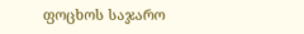ფოცხოს საჯარო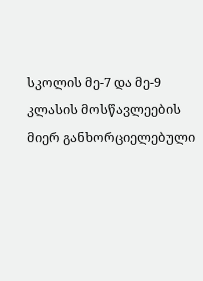სკოლის მე-7 და მე-9 კლასის მოსწავლეების მიერ განხორციელებული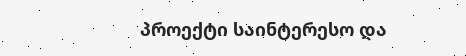პროექტი საინტერესო და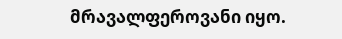მრავალფეროვანი იყო.